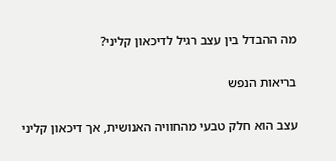מה ההבדל בין עצב רגיל לדיכאון קליני?

בריאות הנפש

עצב הוא חלק טבעי מהחוויה האנושית, אך דיכאון קליני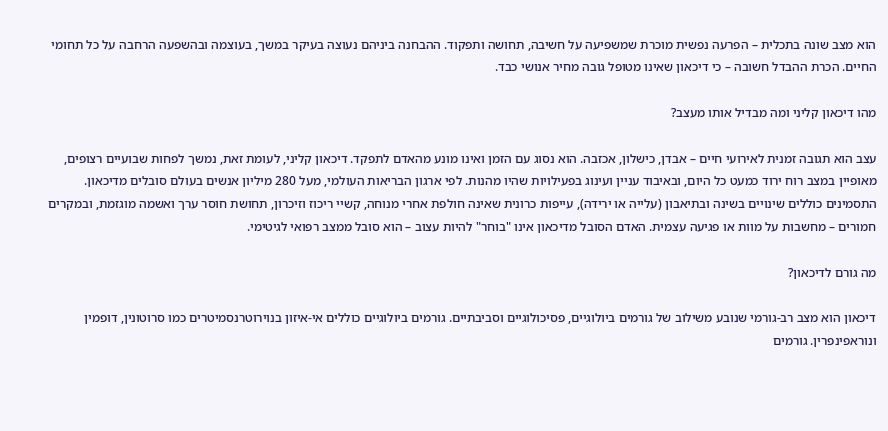הוא מצב שונה בתכלית – הפרעה נפשית מוכרת שמשפיעה על חשיבה, תחושה ותפקוד. ההבחנה ביניהם נעוצה בעיקר במשך, בעוצמה ובהשפעה הרחבה על כל תחומי החיים. הכרת ההבדל חשובה – כי דיכאון שאינו מטופל גובה מחיר אנושי כבד.

מהו דיכאון קליני ומה מבדיל אותו מעצב?

עצב הוא תגובה זמנית לאירועי חיים – אבדן, כישלון, אכזבה. הוא נסוג עם הזמן ואינו מונע מהאדם לתפקד. דיכאון קליני, לעומת זאת, נמשך לפחות שבועיים רצופים, מאופיין במצב רוח ירוד כמעט כל היום, ובאיבוד עניין ועינוג בפעילויות שהיו מהנות. לפי ארגון הבריאות העולמי, מעל 280 מיליון אנשים בעולם סובלים מדיכאון. התסמינים כוללים שינויים בשינה ובתיאבון (עלייה או ירידה), עייפות כרונית שאינה חולפת אחרי מנוחה, קשיי ריכוז וזיכרון, תחושת חוסר ערך ואשמה מוגזמת, ובמקרים חמורים – מחשבות על מוות או פגיעה עצמית. האדם הסובל מדיכאון אינו "בוחר" להיות עצוב – הוא סובל ממצב רפואי לגיטימי.

מה גורם לדיכאון?

דיכאון הוא מצב רב-גורמי שנובע משילוב של גורמים ביולוגיים, פסיכולוגיים וסביבתיים. גורמים ביולוגיים כוללים אי-איזון בנוירוטרנסמיטרים כמו סרוטונין, דופמין ונוראפינפרין. גורמים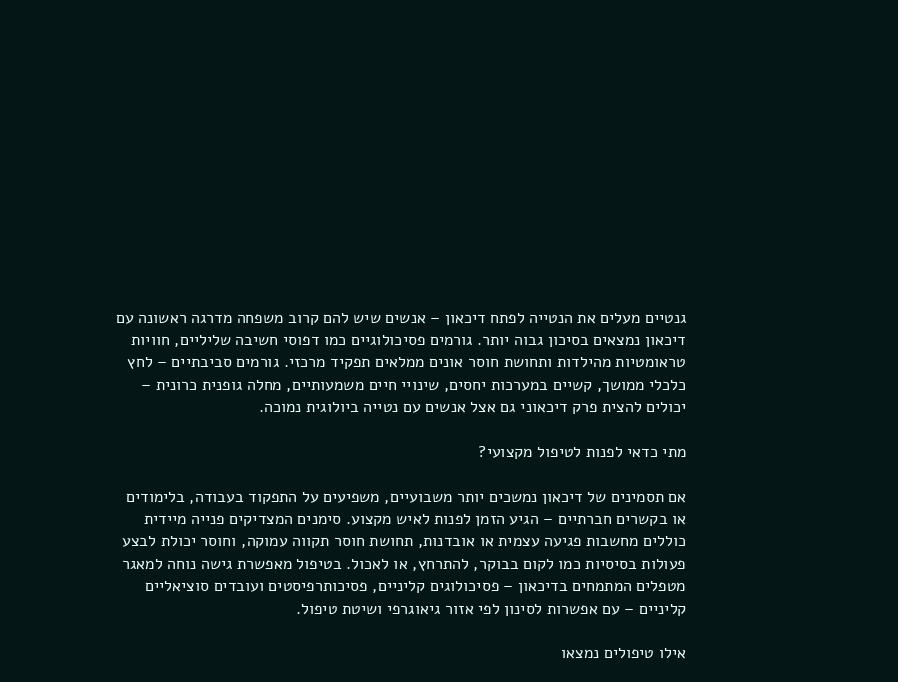גנטיים מעלים את הנטייה לפתח דיכאון – אנשים שיש להם קרוב משפחה מדרגה ראשונה עם דיכאון נמצאים בסיכון גבוה יותר. גורמים פסיכולוגיים כמו דפוסי חשיבה שליליים, חוויות טראומטיות מהילדות ותחושת חוסר אונים ממלאים תפקיד מרכזי. גורמים סביבתיים – לחץ כלכלי ממושך, קשיים במערכות יחסים, שינויי חיים משמעותיים, מחלה גופנית כרונית – יכולים להצית פרק דיכאוני גם אצל אנשים עם נטייה ביולוגית נמוכה.

מתי כדאי לפנות לטיפול מקצועי?

אם תסמינים של דיכאון נמשכים יותר משבועיים, משפיעים על התפקוד בעבודה, בלימודים או בקשרים חברתיים – הגיע הזמן לפנות לאיש מקצוע. סימנים המצדיקים פנייה מיידית כוללים מחשבות פגיעה עצמית או אובדנות, תחושת חוסר תקווה עמוקה, וחוסר יכולת לבצע פעולות בסיסיות כמו לקום בבוקר, להתרחץ, או לאכול. בטיפול מאפשרת גישה נוחה למאגר מטפלים המתמחים בדיכאון – פסיכולוגים קליניים, פסיכותרפיסטים ועובדים סוציאליים קליניים – עם אפשרות לסינון לפי אזור גיאוגרפי ושיטת טיפול.

אילו טיפולים נמצאו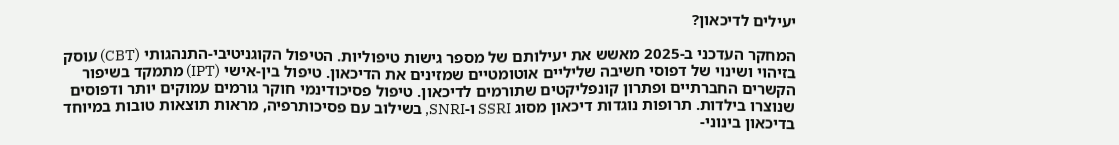יעילים לדיכאון?

המחקר העדכני ב-2025 מאשש את יעילותם של מספר גישות טיפוליות. הטיפול הקוגניטיבי-התנהגותי (CBT) עוסק בזיהוי ושינוי של דפוסי חשיבה שליליים אוטומטיים שמזינים את הדיכאון. טיפול בין-אישי (IPT) מתמקד בשיפור הקשרים החברתיים ופתרון קונפליקטים שתורמים לדיכאון. טיפול פסיכודינמי חוקר גורמים עמוקים יותר ודפוסים שנוצרו בילדות. תרופות נוגדות דיכאון מסוג SSRI ו-SNRI, בשילוב עם פסיכותרפיה, מראות תוצאות טובות במיוחד בדיכאון בינוני-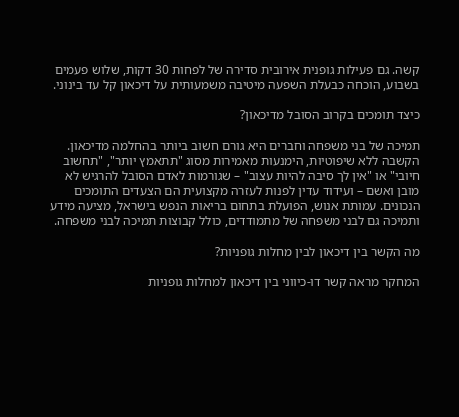קשה. גם פעילות גופנית אירובית סדירה של לפחות 30 דקות, שלוש פעמים בשבוע, הוכחה כבעלת השפעה מיטיבה משמעותית על דיכאון קל עד בינוני.

כיצד תומכים בקרוב הסובל מדיכאון?

תמיכה של בני משפחה וחברים היא גורם חשוב ביותר בהחלמה מדיכאון. הקשבה ללא שיפוטיות, הימנעות מאמירות מסוג "תתאמץ יותר", "תחשוב חיובי" או "אין לך סיבה להיות עצוב" – שגורמות לאדם הסובל להרגיש לא מובן ואשם – ועידוד עדין לפנות לעזרה מקצועית הם הצעדים התומכים הנכונים. עמותת אנוש, הפועלת בתחום בריאות הנפש בישראל, מציעה מידע ותמיכה גם לבני משפחה של מתמודדים, כולל קבוצות תמיכה לבני משפחה.

מה הקשר בין דיכאון לבין מחלות גופניות?

המחקר מראה קשר דו-כיווני בין דיכאון למחלות גופניות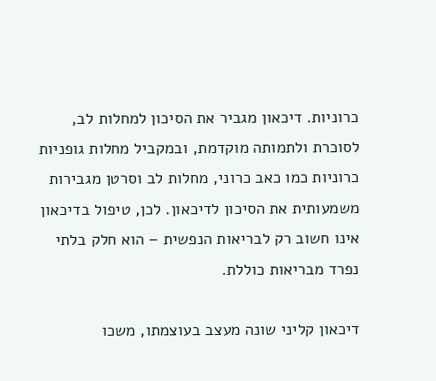כרוניות. דיכאון מגביר את הסיכון למחלות לב, לסוכרת ולתמותה מוקדמת, ובמקביל מחלות גופניות כרוניות כמו כאב כרוני, מחלות לב וסרטן מגבירות משמעותית את הסיכון לדיכאון. לכן, טיפול בדיכאון אינו חשוב רק לבריאות הנפשית – הוא חלק בלתי נפרד מבריאות כוללת.

דיכאון קליני שונה מעצב בעוצמתו, משכו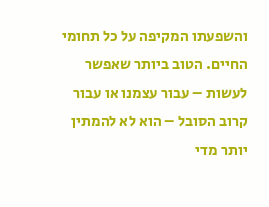והשפעתו המקיפה על כל תחומי החיים. הטוב ביותר שאפשר לעשות – עבור עצמנו או עבור קרוב הסובל – הוא לא להמתין יותר מדי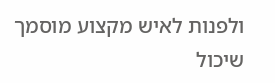ולפנות לאיש מקצוע מוסמך שיכול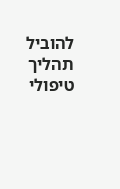להוביל תהליך טיפולי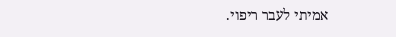אמיתי לעבר ריפוי.